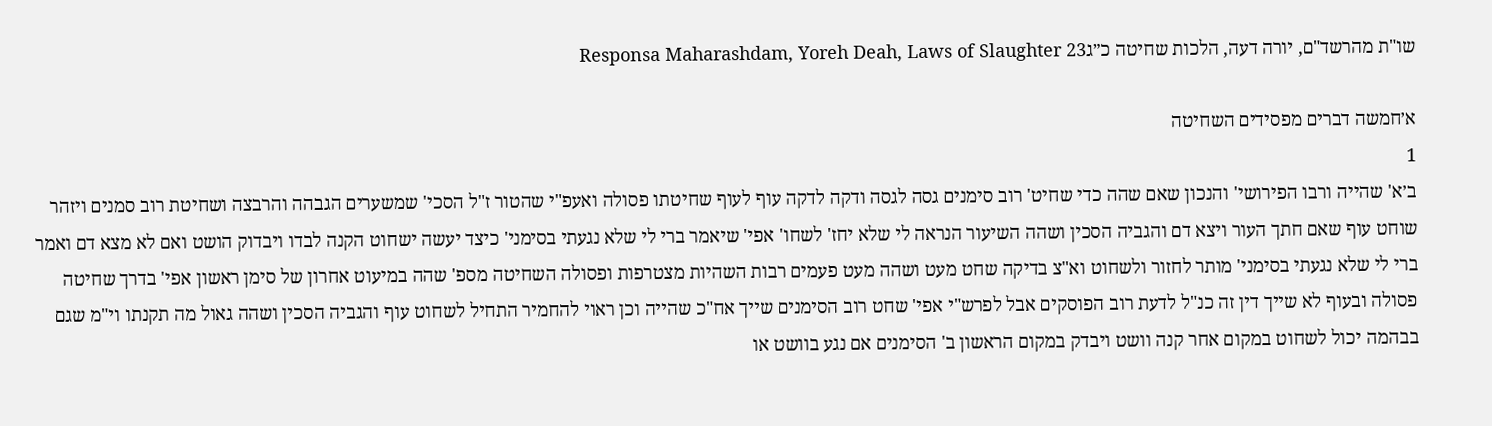שו"ת מהרשד"ם, יורה דעה, הלכות שחיטה כ״גResponsa Maharashdam, Yoreh Deah, Laws of Slaughter 23

א׳חמשה דברים מפסידים השחיטה
1
ב׳א' שהייה ורבו הפירושי' והנכון שאם שהה כדי שחיט' רוב סימנים גסה לגסה ודקה לדקה עוף לעוף שחיטתו פסולה ואעפ"י שהטור ז"ל הסכי' שמשערים הגבהה והרבצה ושחיטת רוב סמנים ויזהר שוחט עוף שאם חתך העור ויצא דם והגביה הסכין ושהה השיעור הנראה לי שלא יחז' לשחו' אפי' שיאמר ברי לי שלא נגעתי בסימני' כיצד יעשה ישחוט הקנה לבדו ויבדוק הושט ואם לא מצא דם ואמר ברי לי שלא נגעתי בסימני' מותר לחזור ולשחוט וא"צ בדיקה שחט מעט ושהה מעט פעמים רבות השהיות מצטרפות ופסולה השחיטה מספ' שהה במיעוט אחרון של סימן ראשון אפי' בדרך שחיטה פסולה ובעוף לא שייך דין זה כנ"ל לדעת רוב הפוסקים אבל לפרש"י אפי' שחט רוב הסימנים שייך אח"כ שהייה וכן ראוי להחמיר התחיל לשחוט עוף והגביה הסכין ושהה גאול מה תקנתו וי"מ שגם בבהמה יכול לשחוט במקום אחר קנה וושט ויבדק במקום הראשון ב' הסימנים אם נגע בוושט או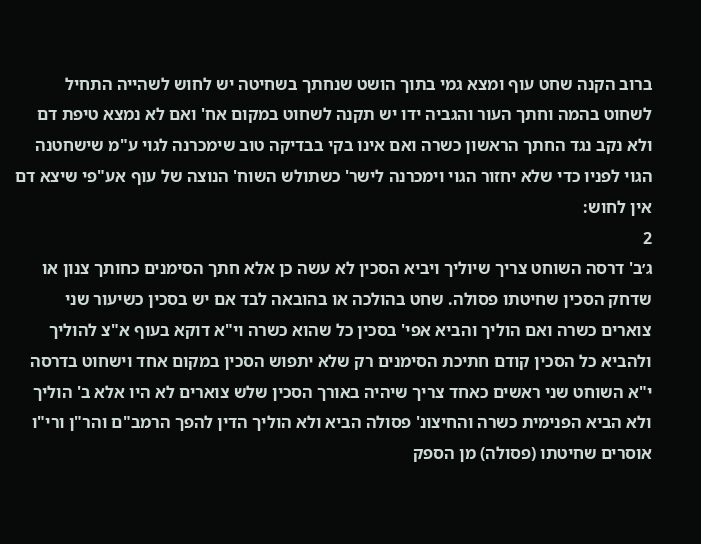ברוב הקנה שחט עוף ומצא גמי בתוך הושט שנחתך בשחיטה יש לחוש לשהייה התחיל לשחוט בהמה וחתך העור והגביה ידו יש תקנה לשחוט במקום אח' ואם לא נמצא טיפת דם ולא נקב נגד החתך הראשון כשרה ואם אינו בקי בבדיקה טוב שימכרנה לגוי ע"מ שישחטנה הגוי לפניו כדי שלא יחזור הגוי וימכרנה לישר' כשתולש השוח' הנוצה של עוף אע"פי שיצא דם אין לחוש:
2
ג׳ב' דרסה השוחט צריך שיוליך ויביא הסכין לא עשה כן אלא חתך הסימנים כחותך צנון או שדחק הסכין שחיטתו פסולה. שחט בהולכה או בהובאה לבד אם יש בסכין כשיעור שני צוארים כשרה ואם הוליך והביא אפי' בסכין כל שהוא כשרה וי"א דוקא בעוף א"צ להוליך ולהביא כל הסכין קודם חתיכת הסימנים רק שלא יתפוש הסכין במקום אחד וישחוט בדרסה י"א השוחט שני ראשים כאחד צריך שיהיה באורך הסכין שלש צוארים לא היו אלא ב' הוליך ולא הביא הפנימית כשרה והחיצונ' פסולה הביא ולא הוליך הדין להפך הרמב"ם והר"ן ורי"ו אוסרים שחיטתו (פסולה) מן הספק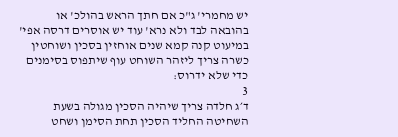יש מחמרי' ג"כ אם חתך הראש בהולכ' או בהובאה לבד ולא נרא' עוד יש אוסרים דרסה אפי' במיעוט קנה קמא שנים אוחזין בסכין ושוחטין כשרה צריך ליזהר השוחט עוף שיתפוס בסימנים כדי שלא ידרוס:
3
ד׳ג חלדה צריך שיהיה הסכין מגולה בשעת השחיטה החליד הסכין תחת הסימן ושחט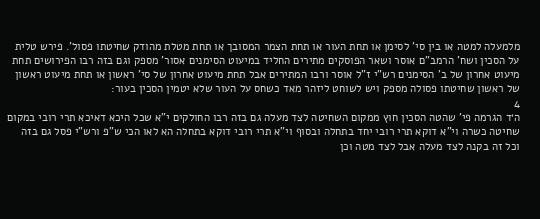מלמעלה למטה או בין סי' לסימן או תחת העור או תחת הצמר המסובך או תחת מטלת מהודק שחיטתו פסול'. פירש טלית על הסכין ושח' הרמב"ם אוסר ושאר הפוסקים מתירים החליד במיעוט הסימנים אסור' מספק וגם בזה רבו הפירושים תחת מיעוט אחרון של ב' הסימנים רש"י ז"ל אוסר ורבו המתירים אבל תחת מיעוט אחרון של סי' ראשון או תחת מיעוט ראשון של ראשון שחיטתו פסולה מספק ויש לשוחט ליזהר מאד כשחס על העור שלא יטמין הסכין בעור:
4
ה׳ד הגרמה פי' שהטה הסכין חוץ ממקום השחיטה לצד מעלה גם בזה רבו החולקים י"א שכל היכא דאיכא תרי רובי במקום שחיטה כשרה וי"א דוקא תרי רובי יחד בתחלה ובסוף וי"א תרי רובי דוקא בתחלה הא לאו הכי ש"פ ורש"י פסל גם בזה וכל זה בקנה לצד מעלה אבל לצד מטה וכן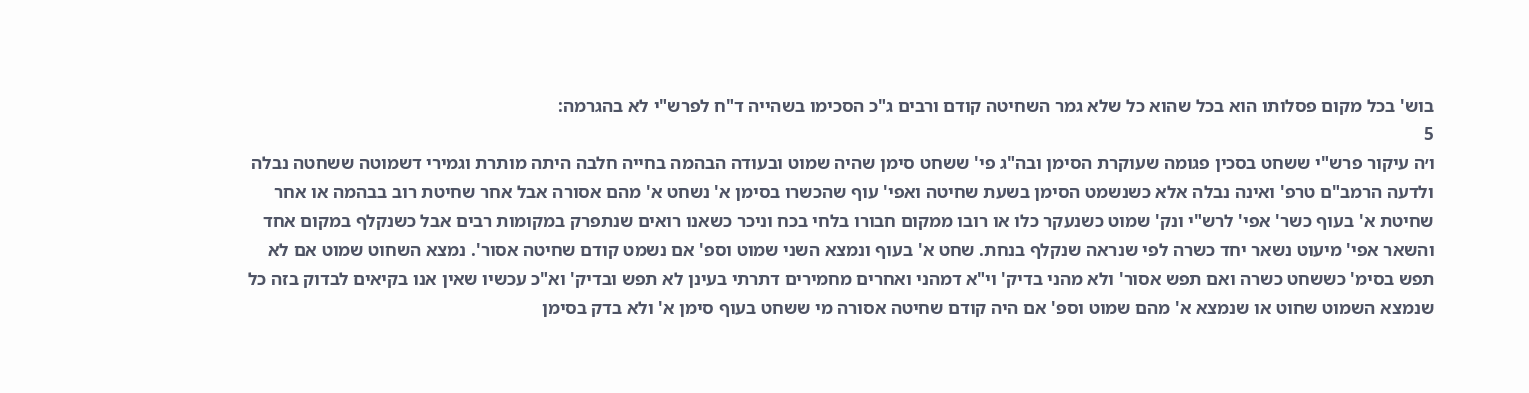בוש' בכל מקום פסלותו הוא בכל שהוא כל שלא גמר השחיטה קודם ורבים ג"כ הסכימו בשהייה ד"ח לפרש"י לא בהגרמה:
5
ו׳ה עיקור פרש"י ששחט בסכין פגומה שעוקרת הסימן ובה"ג פי' ששחט סימן שהיה שמוט ובעודה הבהמה בחייה חלבה היתה מותרת וגמירי דשמוטה ששחטה נבלה ולדעה הרמב"ם טרפ' ואינה נבלה אלא כשנשמט הסימן בשעת שחיטה ואפי' עוף שהכשרו בסימן א' נשחט א' מהם אסורה אבל אחר שחיטת רוב בבהמה או אחר שחיטת א' בעוף כשר' אפי' לרש"י ונק' שמוט כשנעקר כלו או רובו ממקום חבורו בלחי בכח וניכר כשאנו רואים שנתפרק במקומות רבים אבל כשנקלף במקום אחד והשאר אפי' מיעוט נשאר יחד כשרה לפי שנראה שנקלף בנחת. שחט א' בעוף ונמצא השני שמוט וספ' אם נשמט קודם שחיטה אסור'. נמצא השחוט שמוט אם לא תפש בסימ' כששחט כשרה ואם תפש אסור' ולא מהני בדיק' וי"א דמהני ואחרים מחמירים דתרתי בעינן לא תפש ובדיק' וא"כ עכשיו שאין אנו בקיאים לבדוק בזה כל שנמצא השמוט שחוט או שנמצא א' מהם שמוט וספ' אם היה קודם שחיטה אסורה מי ששחט בעוף סימן א' ולא בדק בסימן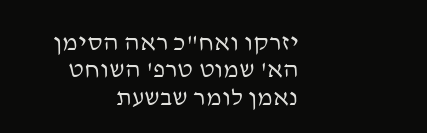יזרקו ואח"כ ראה הסימן הא' שמוט טרפ' השוחט נאמן לומר שבשעת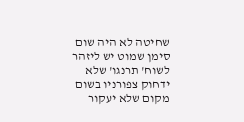שחיטה לא היה שום סימן שמוט יש ליזהר לשוח' תרנגו' שלא ידחוק צפורניו בשום מקום שלא יעקור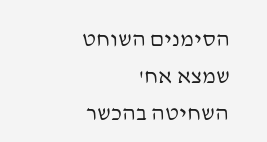הסימנים השוחט שמצא אח' השחיטה בהכשר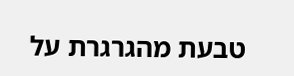טבעת מהגרגרת על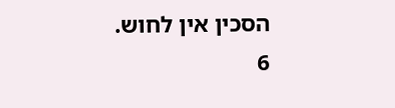הסכין אין לחוש.
6